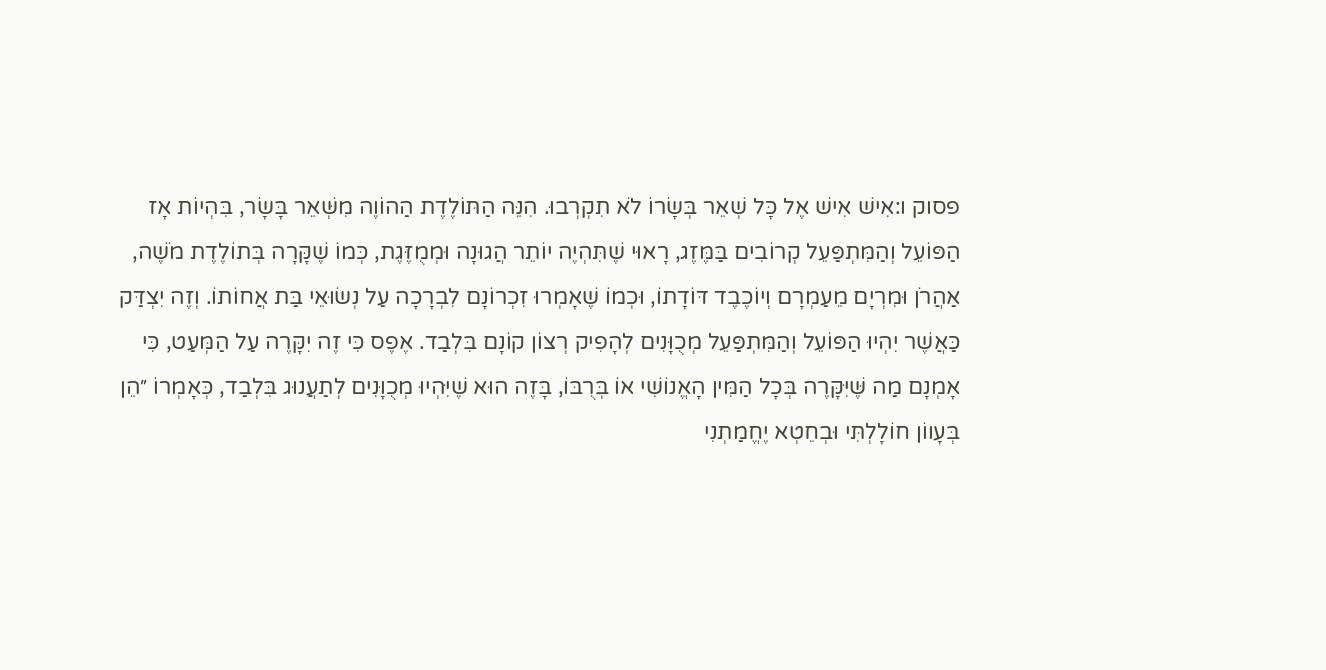פסוק ו:אִישׁ אִישׁ אֶל כָּל שְׁאֵר בְּשָׂרוֹ לֹא תִקְרְבוּ. הִנֵּה הַתּוֹלֶדֶת הַהוֹוֶה מִשְּׁאֵר בָּשָׂר, בִּהְיוֹת אָז הַפּוֹעֵל וְהַמִּתְפַּעֵל קְרוֹבִים בַּמֶּזֶג, רָאוּי שֶׁתִּהְיֶה יוֹתֵר הֲגוּנָה וּמְמֻזֶּגֶת, כְּמוֹ שֶׁקָּרָה בְּתוֹלֶדֶת מֹשֶׁה, אַהֲרֹן וּמִרְיָם מֵעַמְרָם וְיוֹכֶבֶד דּוֹדָתוֹ, וּכְמוֹ שֶׁאָמְרוּ זִכְרוֹנָם לִבְרָכָה עַל נְשׂוּאֵי בַּת אֲחוֹתוֹ. וְזֶה יִצְדַּק כַּאֲשֶׁר יִהְיוּ הַפּוֹעֵל וְהַמִּתְפַּעֵל מְכֻוָּנִים לְהָפִיק רְצוֹן קוֹנָם בִּלְבַד. אֶפֶס כִּי זֶה יִקָּרֶה עַל הַמְּעַט, כִּי אָמְנָם מַה שֶּׁיִּקָּרֶה בְּכָל הַמִּין הָאֱנוֹשִׁי אוֹ בְּרֻבּוֹ, בָּזֶה הוּא שֶׁיִּהְיוּ מְכֻוָּנִים לְתַעֲנוּג בִּלְבַד, כְּאָמְרוֹ ״הֵן בְּעָווֹן חוֹלָלְתִּי וּבְחֵטְא יֶחֱמַתְנִי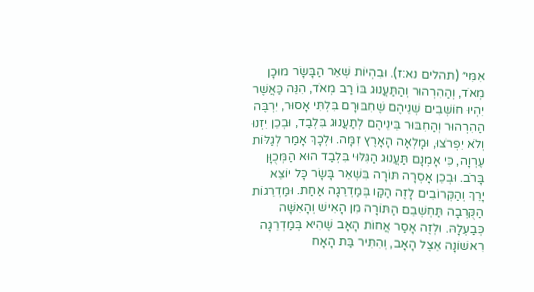אִמִּי״ (תהלים נא:ז). וּבִהְיוֹת שְׁאֵר הַבָּשָׂר מוּכָן מְאֹד, וְהַהִרְהוּר וְהַתַּעֲנוּג בּוֹ רַב מְאֹד, הִנֵּה כַּאֲשֶׁר יִהְיוּ חוֹשְׁבִים שְׁנֵיהֶם שֶׁחִבּוּרָם בִּלְתִּי אָסוּר, יִרְבֶּה הַהִרְהוּר וְהַחִבּוּר בֵּינֵיהֶם לְתַעֲנוּג בִּלְבַד, וּבְכֵן יִזְנוּ וְלֹא יִפְרֹצוּ, וּמָלְאָה הָאָרֶץ זִמָּה. וּלְכָךְ אָמַר לְגַלּוֹת עֶרְוָה, כִּי אָמְנָם תַּעֲנוּג הַגִּלּוּי בִּלְבַד הוּא הַמְּכֻוָּן בָּרֹב. וּבְכֵן אָסְרָה תּוֹרָה בִּשְׁאֵר בָּשָׂר כָּל יוֹצֵא יָרֵךְ וְהַקְּרוֹבִים לָזֶה הַקַּו בְּמַדְרֵגָה אַחַת. וּמַדְרֵגוֹת הַקֻּרְבָה תַּחְשְׁבֵם הַתּוֹרָה מִן הָאִישׁ וְהָאִשָּׁה כְּבַעְלָהּ. וּלְזֶה אָסַר אֲחוֹת הָאָב שֶׁהִיא בְּמַדְרֵגָה רִאשׁוֹנָה אֵצֶל הָאָב, וְהִתִּיר בַּת הָאָח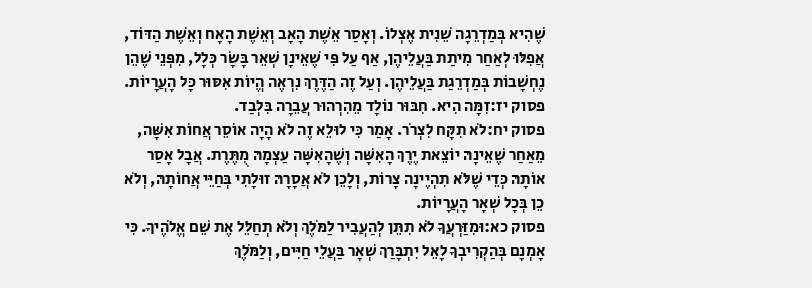שֶׁהִיא בְּמַדְרֵגָה שֵׁנִית אֶצְלוֹ. וְאָסַר אֵשֶׁת הָאָב וְאֵשֶׁת הָאָח וְאֵשֶׁת הַדּוֹד, אֲפִלּוּ לְאַחַר מִיתַת בַּעֲלֵיהֶן, אַף עַל פִּי שֶׁאֵינָן שְׁאֵר בָּשָׂר כְּלָל, מִפְּנֵי שֶׁהֵן נֶחְשָׁבוֹת בְּמַדְרֵגַת בַּעֲלֵיהֶן. וְעַל זֶה הַדֶּרֶךְ נִרְאֶה הֱיוֹת אִסּוּר כָּל הָעֲרָיוֹת.
פסוק יז:זִמָּה הִיא. חִבּוּר נוֹלָד מֵהִרְהוּר עֲבֵרָה בִּלְבַד.
פסוק יח:לֹא תִקָּח לִצְרֹר. אָמַר כִּי לוּלֵא זֶה לֹא הָיָה אוֹסֵר אֲחוֹת אִשָּׁה, מֵאַחַר שֶׁאֵינָהּ יוֹצֵאת יֶרֶךְ הָאִשָּׁה וְשֶׁהָאִשָּׁה עַצְמָהּ מֻתֶּרֶת. אֲבָל אָסַר אוֹתָהּ כְּדֵי שֶׁלֹּא תִהְיֶינָה צָרוֹת, וְלָכֵן לֹא אֲסָרָהּ זוּלָתִי בְּחַיֵּי אֲחוֹתָהּ, וְלֹא כֵן בְּכָל שְׁאָר הָעֲרָיוֹת.
פסוק כא:וּמִזַּרְעֲךָ לֹא תִתֵּן לְהַעֲבִיר לַמֹּלֶךְ וְלֹא תְחַלֵּל אֶת שֵׁם אֱלֹהֶיךָ. כִּי אָמְנָם בְּהַקְרִיבְךָ לָאֵל יִתְבָּרַךְ שְׁאָר בַּעֲלֵי חַיִּים, וְלַמֹּלֶךְ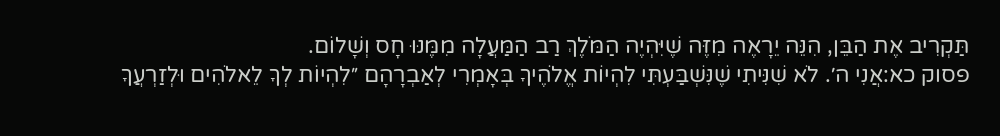תַּקְרִיב אֶת הַבֵּן, הִנֵּה יֵרָאֶה מִזֶּה שֶׁיִּהְיֶה הַמֹּלֶךְ רַב הַמַּעֲלָה מִמֶּנּוּ חָס וְשָׁלוֹם.
פסוק כא:אֲנִי ה׳. לֹא שִׁנִּיתִי שֶׁנִּשְׁבַּעְתִּי לִהְיוֹת אֱלֹהֶיךָ בְּאָמְרִי לְאַבְרָהָם ״לִהְיוֹת לְךָ לֵאלֹהִים וּלְזַרְעֲךָ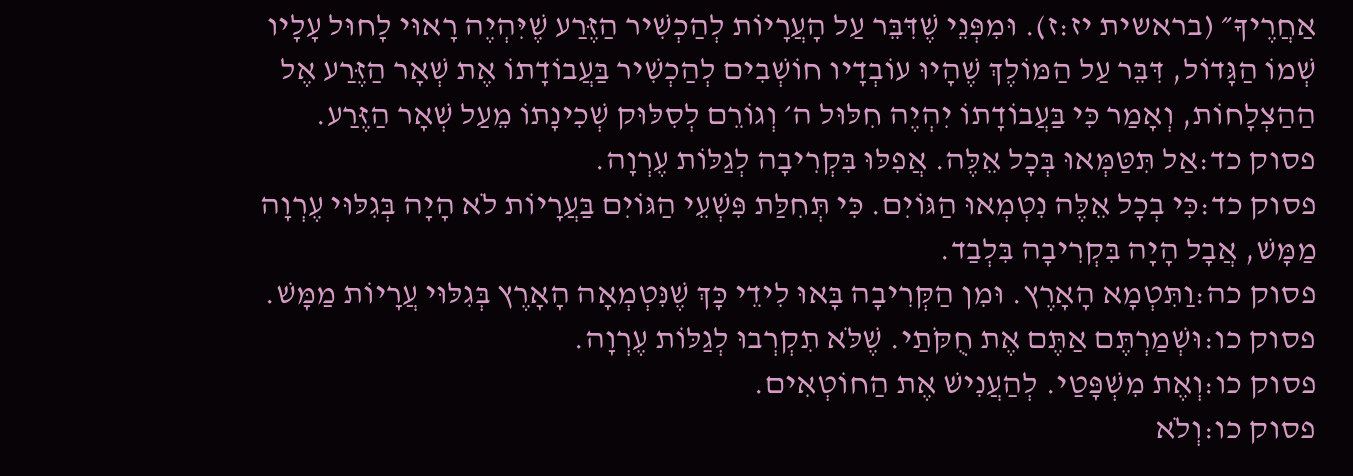אַחֲרֶיךָ״ (בראשית יז:ז). וּמִפְּנֵי שֶׁדִּבֵּר עַל הָעֲרָיוֹת לְהַכְשִׁיר הַזֶּרַע שֶׁיִּהְיֶה רָאוּי לָחוּל עָלָיו שְׁמוֹ הַגָּדוֹל, דִּבֵּר עַל הַמּוֹלֶךְ שֶׁהָיוּ עוֹבְדָיו חוֹשְׁבִים לְהַכְשִׁיר בַּעֲבוֹדָתוֹ אֶת שְׁאָר הַזֶּרַע אֶל הַהַצְלָחוֹת, וְאָמַר כִּי בַּעֲבוֹדָתוֹ יִהְיֶה חִלּוּל ה׳ וְגוֹרֵם לְסִלּוּק שְׁכִינָתוֹ מֵעַל שְׁאָר הַזֶּרַע.
פסוק כד:אַל תִּטַּמְּאוּ בְּכָל אֵלֶּה. אֲפִלּוּ בִּקְרִיבָה לְגַלּוֹת עֶרְוָה.
פסוק כד:כִּי בְכָל אֵלֶּה נִטְמְאוּ הַגּוֹיִם. כִּי תְּחִלַּת פִּשְׁעֵי הַגּוֹיִם בַּעֲרָיוֹת לֹא הָיָה בְּגִלּוּי עֶרְוָה מַמָּשׁ, אֲבָל הָיָה בִּקְרִיבָה בִּלְבַד.
פסוק כה:וַתִּטְמָא הָאָרֶץ. וּמִן הַקְּרִיבָה בָּאוּ לִידֵי כָּךְ שֶׁנִּטְמְאָה הָאָרֶץ בְּגִלּוּי עֲרָיוֹת מַמָּשׁ.
פסוק כו:וּשְׁמַרְתֶּם אַתֶּם אֶת חֻקֹּתַי. שֶׁלֹּא תִקְרְבוּ לְגַלּוֹת עֶרְוָה.
פסוק כו:וְאֶת מִשְׁפָּטַי. לְהַעֲנִישׁ אֶת הַחוֹטְאִים.
פסוק כו:וְלֹא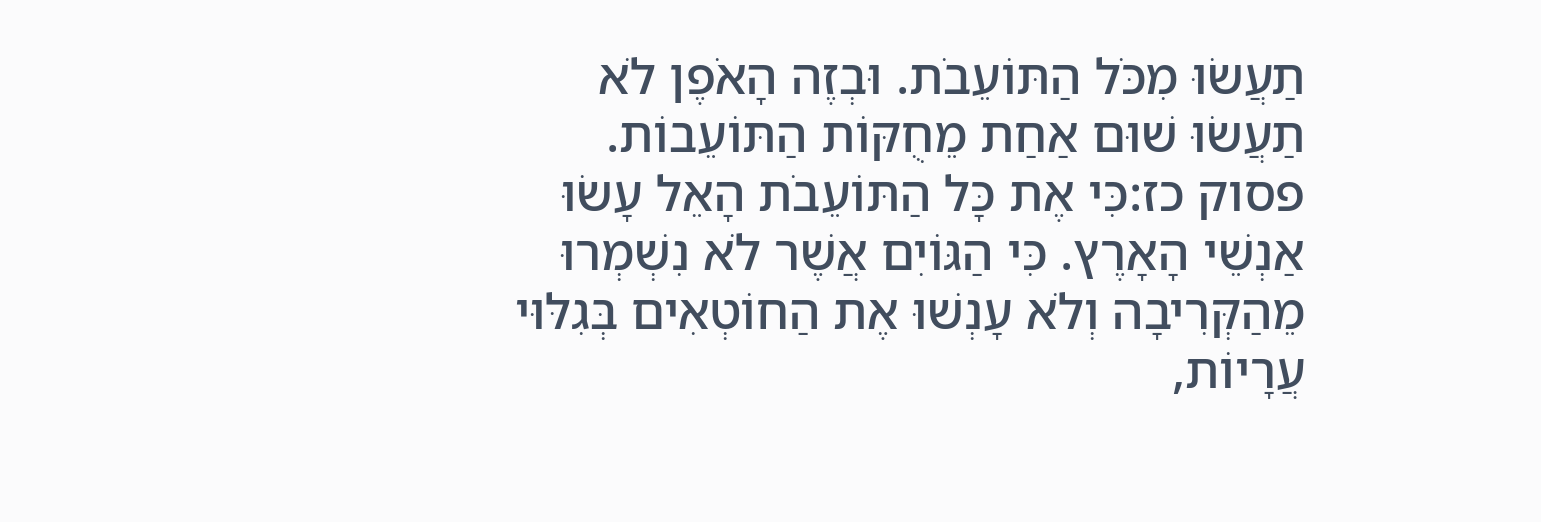תַעֲשׂוּ מִכֹּל הַתּוֹעֵבֹת. וּבְזֶה הָאֹפֶן לֹא תַעֲשׂוּ שׁוּם אַחַת מֵחֻקּוֹת הַתּוֹעֵבוֹת.
פסוק כז:כִּי אֶת כָּל הַתּוֹעֵבֹת הָאֵל עָשׂוּ אַנְשֵׁי הָאָרֶץ. כִּי הַגּוֹיִם אֲשֶׁר לֹא נִשְׁמְרוּ מֵהַקְּרִיבָה וְלֹא עָנְשׁוּ אֶת הַחוֹטְאִים בְּגִלּוּי עֲרָיוֹת,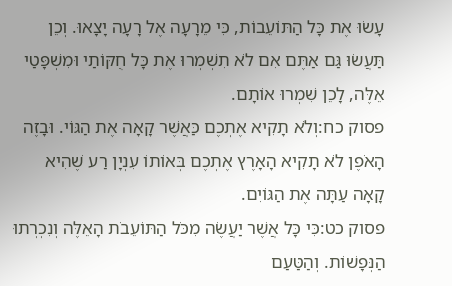עָשׂוּ אֶת כָּל הַתּוֹעֵבוֹת, כִּי מֵרָעָה אֶל רָעָה יָצָאוּ. וְכֵן תַּעֲשׂוּ גַּם אַתֶּם אִם לֹא תִשְׁמְרוּ אֶת כָּל חֻקּוֹתַי וּמִשְׁפָּטַי אֵלֶּה, לָכֵן שִׁמְרוּ אוֹתָם.
פסוק כח:וְלֹא תָקִיא אֶתְכֶם כַּאֲשֶׁר קָאָה אֶת הַגּוֹי. וּבָזֶה הָאֹפֶן לֹא תָקִיא הָאָרֶץ אֶתְכֶם בְּאוֹתוֹ עִנְיָן רַע שֶׁהִיא קָאָה עַתָּה אֶת הַגּוֹיִם.
פסוק כט:כִּי כָּל אֲשֶׁר יַעֲשֶׂה מִכֹּל הַתּוֹעֵבֹת הָאֵלֶּה וְנִכְרְתוּ הַנְּפָשׁוֹת. וְהַטַּעַם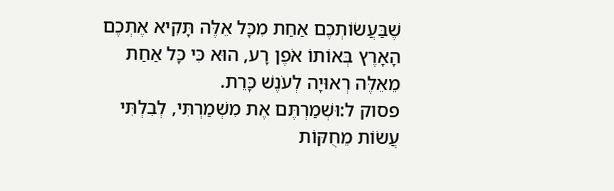שֶׁבַּעֲשׂוֹתְכֶם אַחַת מִכָּל אֵלֶּה תָּקִיא אֶתְכֶם הָאָרֶץ בְּאוֹתוֹ אֹפֶן רָע, הוּא כִּי כָּל אַחַת מֵאֵלֶּה רְאוּיָה לְעֹנֶשׁ כָּרֵת.
פסוק ל:וּשְׁמַרְתֶּם אֶת מִשְׁמַרְתִּי, לְבִלְתִּי עֲשׂוֹת מֵחֻקּוֹת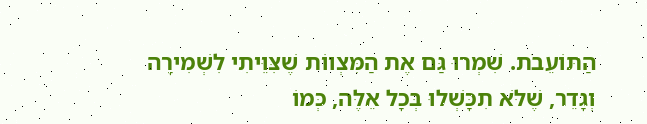הַתּוֹעֵבֹת. שִׁמְרוּ גַּם אֶת הַמִּצְווֹת שֶׁצִּוֵּיתִי לִשְׁמִירָה וְגָדֵר, שֶׁלֹּא תִכָּשְׁלוּ בְּכָל אֵלֶּה, כְּמוֹ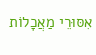אִסּוּרֵי מַאֲכָלוֹת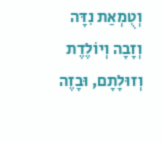וְטֻמְאַת נִדָּה וְזָבָה וְיוֹלֶדֶת וְזוּלָתָם, וּבָזֶה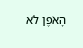הָאֹפֶן לֹא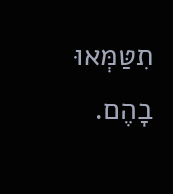תִטַּמְּאוּ בָהֶם.